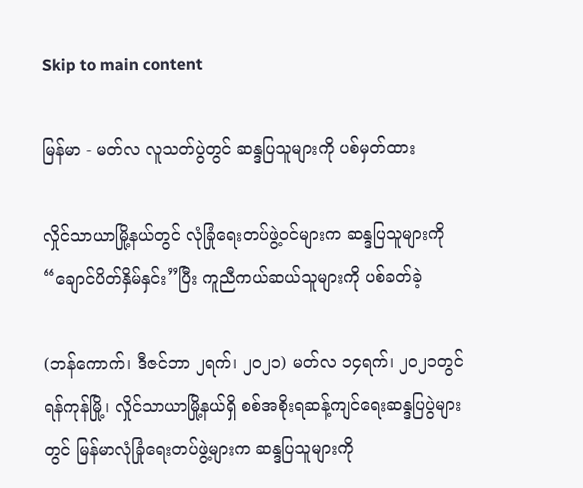Skip to main content

မြန်မာ - မတ်လ လူသတ်ပွဲတွင် ဆန္ဒပြသူများကို ပစ်မှတ်ထား

လှိုင်သာယာမြို့နယ်တွင် လုံခြုံရေးတပ်ဖွဲ့ဝင်များက ဆန္ဒပြသူများကို “ချောင်ပိတ်နှိမ်နှင်း”ပြီး ကူညီကယ်ဆယ်သူများကို ပစ်ခတ်ခဲ့

(ဘန်ကောက်၊ ဒီဇင်ဘာ ၂ရက်၊ ၂၀၂၁) မတ်လ ၁၄ရက်၊ ၂၀၂၁တွင် ရန်ကုန်မြို့၊ လှိုင်သာယာမြို့နယ်ရှိ စစ်အစိုးရဆန့်ကျင်ရေးဆန္ဒပြပွဲများတွင် မြန်မာလုံခြုံရေးတပ်ဖွဲ့များက ဆန္ဒပြသူများကို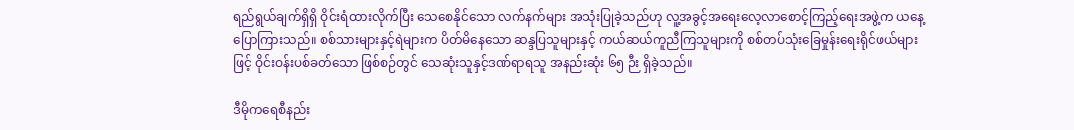ရည်ရွယ်ချက်ရှိရှိ ဝိုင်းရံထားလိုက်ပြီး သေစေနိုင်သော လက်နက်များ အသုံးပြုခဲ့သည်ဟု လူ့အခွင့်အရေးလေ့လာစောင့်ကြည့်ရေးအဖွဲ့က ယနေ့ ပြောကြားသည်။ စစ်သားများနှင့်ရဲများက ပိတ်မိနေသော ဆန္ဒပြသူများနှင့် ကယ်ဆယ်ကူညီကြသူများကို စစ်တပ်သုံးခြေမှုန်းရေးရိုင်ဖယ်များဖြင့် ဝိုင်းဝန်းပစ်ခတ်သော ဖြစ်စဉ်တွင် သေဆုံးသူနှင့်ဒဏ်ရာရသူ အနည်းဆုံး ၆၅ ဉီး ရှိခဲ့သည်။

ဒီမိုကရေစီနည်း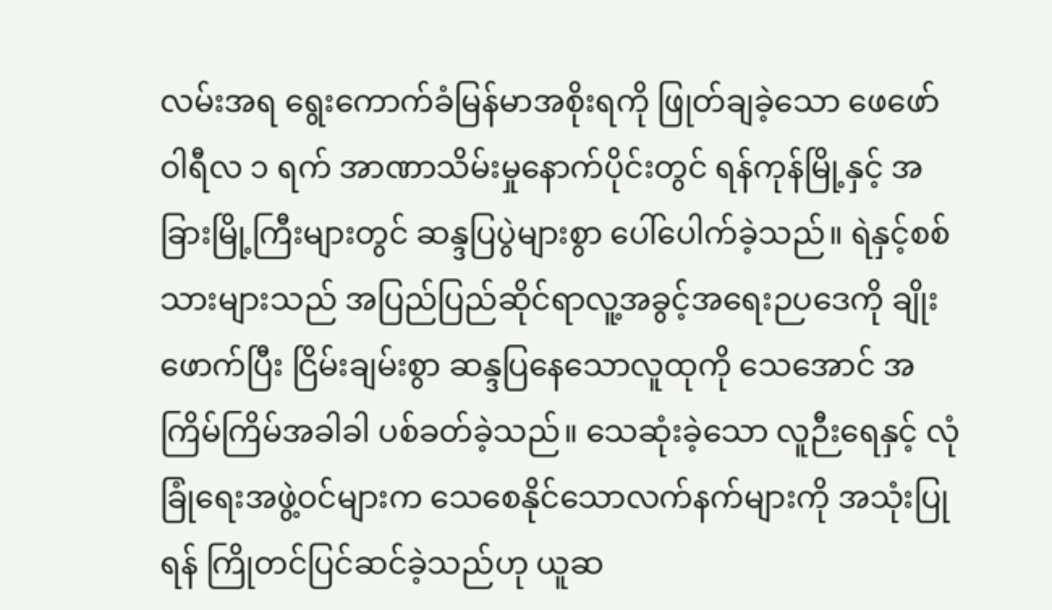လမ်းအရ ရွေးကောက်ခံမြန်မာအစိုးရကို ဖြုတ်ချခဲ့သော ဖေဖော်ဝါရီလ ၁ ရက် အာဏာသိမ်းမှုနောက်ပိုင်းတွင် ရန်ကုန်မြို့နှင့် အခြားမြို့ကြီးများတွင် ဆန္ဒပြပွဲများစွာ ပေါ်ပေါက်ခဲ့သည်။ ရဲနှင့်စစ်သားများသည် အပြည်ပြည်ဆိုင်ရာလူ့အခွင့်အရေးဉပဒေကို ချိုးဖောက်ပြီး ငြိမ်းချမ်းစွာ ဆန္ဒပြနေသောလူထုကို သေအောင် အကြိမ်ကြိမ်အခါခါ ပစ်ခတ်ခဲ့သည်။ သေဆုံးခဲ့သော လူဉီးရေနှင့် လုံခြုံရေးအဖွဲ့ဝင်များက သေစေနိုင်သောလက်နက်များကို အသုံးပြုရန် ကြိုတင်ပြင်ဆင်ခဲ့သည်ဟု ယူဆ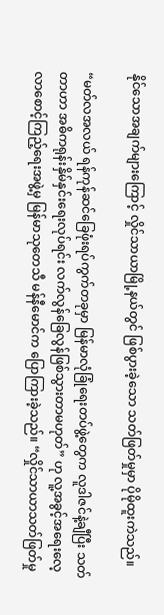နိုင်သောအချက်များကြောင့် လှိုင်သာယာမြို့နယ်တွင် ဖြစ်ပွားခဲ့သော သတ်ဖြတ်မှုမှာ ပိုမိုထူးကဲသည်။

“မတ်လအလယ် ရန်ကုန်ဆင်ခြေဖုံးရပ်ကွက်တခုမှာ မြန်မာလုံခြုံရေးတပ်ဖွဲ့တွေက လူဒါဇင်နဲ့ချီပြီး သတ်တာဟာ အဓိကရုန်းနှိမ်နှင်းရေးလုပ်ရင်း လက်လွန်ခြေလွန်ဖြစ်သွားတာမဟုတ်” ဟု လူ့အခွင့်အရေးလေ့လာစောင့်ကြည့်ရေးအဖွဲ့မှ မြန်မာသုတေသီ မန်နီမောင်က ပြောကြားခဲ့သည်။ “လှိုင်သာယာသတ်ဖြတ်မှု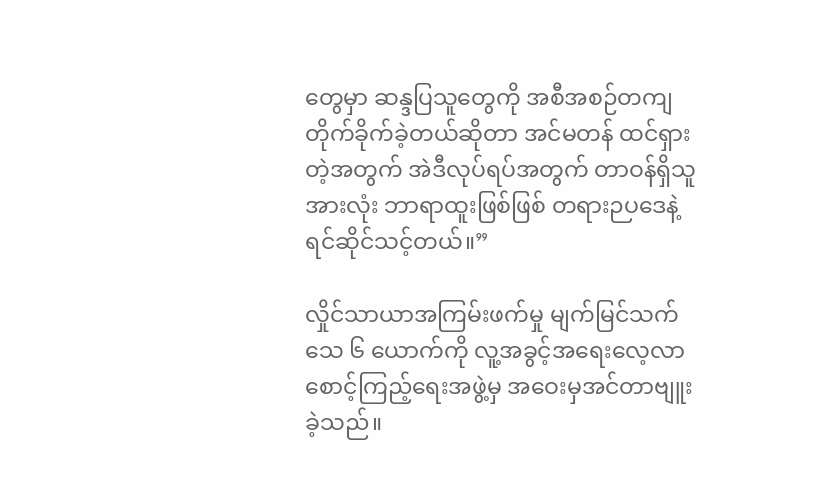တွေမှာ ဆန္ဒပြသူတွေကို အစီအစဉ်တကျ တိုက်ခိုက်ခဲ့တယ်ဆိုတာ အင်မတန် ထင်ရှားတဲ့အတွက် အဲဒီလုပ်ရပ်အတွက် တာဝန်ရှိသူအားလုံး ဘာရာထူးဖြစ်ဖြစ် တရားဉပဒေနဲ့ ရင်ဆိုင်သင့်တယ်။”

လှိုင်သာယာအကြမ်းဖက်မှု မျက်မြင်သက်သေ ၆ ယောက်ကို လူ့အခွင့်အရေးလေ့လာစောင့်ကြည့်ရေးအဖွဲ့မှ အဝေးမှအင်တာဗျူးခဲ့သည်။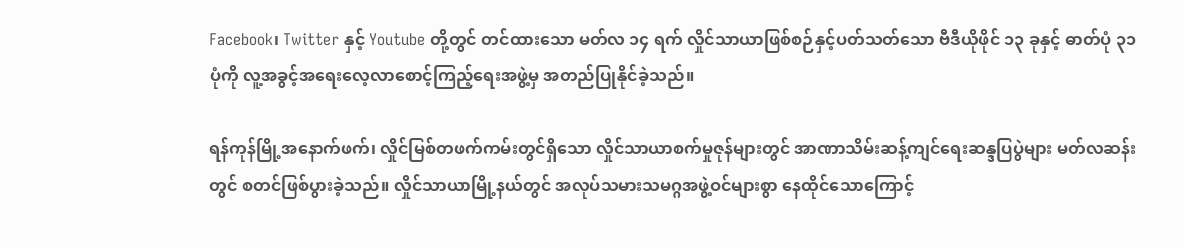Facebook၊ Twitter နှင့် Youtube တို့တွင် တင်ထားသော မတ်လ ၁၄ ရက် လှိုင်သာယာဖြစ်စဉ်နှင့်ပတ်သတ်သော ဗီဒီယိုဖိုင် ၁၃ ခုနှင့် ဓာတ်ပုံ ၃၁ ပုံကို လူ့အခွင့်အရေးလေ့လာစောင့်ကြည့်ရေးအဖွဲ့မှ အတည်ပြုနိုင်ခဲ့သည်။

ရန်ကုန်မြို့အနောက်ဖက်၊ လှိုင်မြစ်တဖက်ကမ်းတွင်ရှိသော လှိုင်သာယာစက်မှုဇုန်များတွင် အာဏာသိမ်းဆန့်ကျင်ရေးဆန္ဒပြပွဲများ မတ်လဆန်းတွင် စတင်ဖြစ်ပွားခဲ့သည်။ လှိုင်သာယာမြို့နယ်တွင် အလုပ်သမားသမဂ္ဂအဖွဲ့ဝင်များစွာ နေထိုင်သောကြောင့်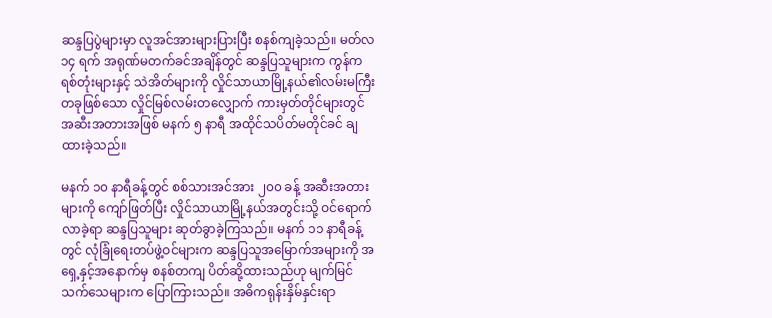ဆန္ဒပြပွဲများမှာ လူအင်အားများပြားပြီး စနစ်ကျခဲ့သည်။ မတ်လ ၁၄ ရက် အရုဏ်မတက်ခင်အချိန်တွင် ဆန္ဒပြသူများက ကွန်ကရစ်တုံးများနှင့် သဲအိတ်များကို လှိုင်သာယာမြို့နယ်၏လမ်းမကြီးတခုဖြစ်သော လှိုင်မြစ်လမ်းတလျှောက် ကားမှတ်တိုင်များတွင် အဆီးအတားအဖြစ် မနက် ၅ နာရီ အထိုင်သပိတ်မတိုင်ခင် ချထားခဲ့သည်။

မနက် ၁၀ နာရီခန့်တွင် စစ်သားအင်အား ၂၀၀ ခန့် အဆီးအတားများကို ကျော်ဖြတ်ပြီး လှိုင်သာယာမြို့နယ်အတွင်းသို့ ဝင်ရောက်လာခဲ့ရာ ဆန္ဒပြသူများ ဆုတ်ခွာခဲ့ကြသည်။ မနက် ၁၁ နာရီခန့်တွင် လုံခြုံရေးတပ်ဖွဲ့ဝင်များက ဆန္ဒပြသူအမြောက်အများကို အရှေ့နှင့်အနောက်မှ စနစ်တကျ ပိတ်ဆို့ထားသည်ဟု မျက်မြင်သက်သေများက ပြောကြားသည်။ အဓိကရုန်းနှိမ်နှင်းရာ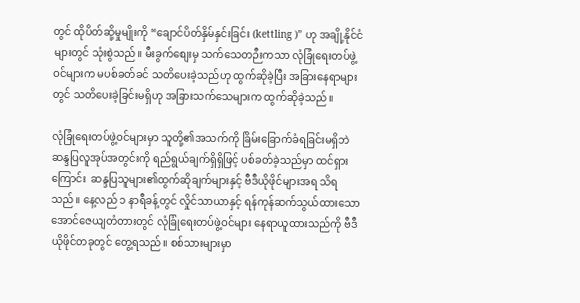တွင် ထိုပိတ်ဆို့မှုမျိုးကို “ချောင်ပိတ်နှိမ်နှင်းခြင်း (kettling )” ဟု အချို့နိုင်ငံများတွင် သုံးစွဲသည်။ မီးခွက်စျေးမှ သက်သေတဉီးကသာ လုံခြုံရေးတပ်ဖွဲ့ဝင်များက မပစ်ခတ်ခင် သတိပေးခဲ့သည်ဟု ထွက်ဆိုခဲ့ပြီး အခြားနေရာများတွင် သတိပေးခဲ့ခြင်းမရှိဟု အခြားသက်သေများက ထွက်ဆိုခဲ့သည်။

လုံခြုံရေးတပ်ဖွဲ့ဝင်များမှာ သူတို့၏အသက်ကို ခြိမ်းခြောက်ခံရခြင်းမရှိဘဲ ဆန္ဒပြလူအုပ်အတွင်းကို ရည်ရွယ်ချက်ရှိရှိဖြင့် ပစ်ခတ်ခဲ့သည်မှာ ထင်ရှားကြောင်း  ဆန္ဒပြသူများ၏ထွက်ဆိုချက်များနှင့် ဗီဒီယိုဖိုင်များအရ သိရသည်။ နေ့လည် ၁ နာရီခန့်တွင် လှိုင်သာယာနှင့် ရန်ကုန်ဆက်သွယ်ထားသော အောင်ဇေယျတံတားတွင် လုံခြုံရေးတပ်ဖွဲ့ဝင်များ နေရာယူထားသည်ကို ဗီဒီယိုဖိုင်တခုတွင် တွေ့ရသည်။ စစ်သားများမှာ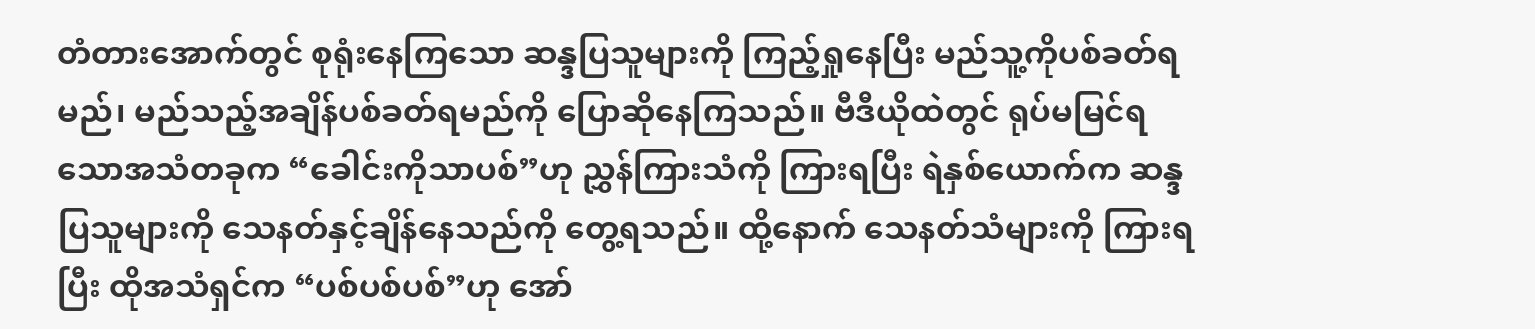တံတားအောက်တွင် စုရုံးနေကြသော ဆန္ဒပြသူများကို ကြည့်ရှုနေပြီး မည်သူ့ကိုပစ်ခတ်ရမည်၊ မည်သည့်အချိန်ပစ်ခတ်ရမည်ကို ပြောဆိုနေကြသည်။ ဗီဒီယိုထဲတွင် ရုပ်မမြင်ရသောအသံတခုက “ခေါင်းကိုသာပစ်”ဟု ညွှန်ကြားသံကို ကြားရပြီး ရဲနှစ်ယောက်က ဆန္ဒပြသူများကို သေနတ်နှင့်ချိန်နေသည်ကို တွေ့ရသည်။ ထို့နောက် သေနတ်သံများကို ကြားရပြီး ထိုအသံရှင်က “ပစ်ပစ်ပစ်”ဟု အော်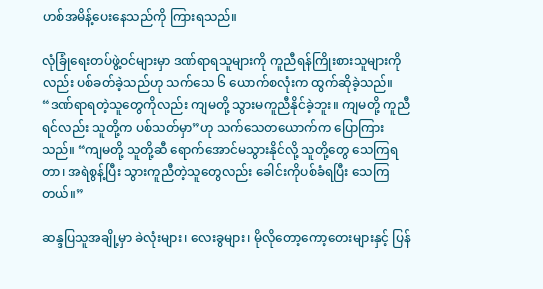ဟစ်အမိန့်ပေးနေသည်ကို ကြားရသည်။

လုံခြုံရေးတပ်ဖွဲ့ဝင်များမှာ ဒဏ်ရာရသူများကို ကူညီရန်ကြိုးစားသူများကိုလည်း ပစ်ခတ်ခဲ့သည်ဟု သက်သေ ၆ ယောက်စလုံးက ထွက်ဆိုခဲ့သည်။ “ဒဏ်ရာရတဲ့သူတွေကိုလည်း ကျမတို့ သွားမကူညီနိုင်ခဲ့ဘူး။ ကျမတို့ ကူညီရင်လည်း သူတို့က ပစ်သတ်မှာ”ဟု သက်သေတယောက်က ပြောကြားသည်။ “ကျမတို့ သူတို့ဆီ ရောက်အောင်မသွားနိုင်လို့ သူတို့တွေ သေကြရတာ၊ အရဲစွန့်ပြီး သွားကူညီတဲ့သူတွေလည်း ခေါင်းကိုပစ်ခံရပြီး သေကြတယ်။”

ဆန္ဒပြသူအချို့မှာ ခဲလုံးများ၊ လေးခွများ၊ မိုလိုတော့ကော့တေးများနှင့် ပြန်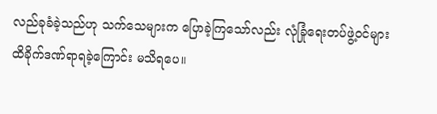လည်ခုခံခဲ့သည်ဟု သက်သေများက ပြောခဲ့ကြသော်လည်း လုံခြုံရေးတပ်ဖွဲ့ဝင်များ ထိခိုက်ဒဏ်ရာရခဲ့ကြောင်း မသိရပေ။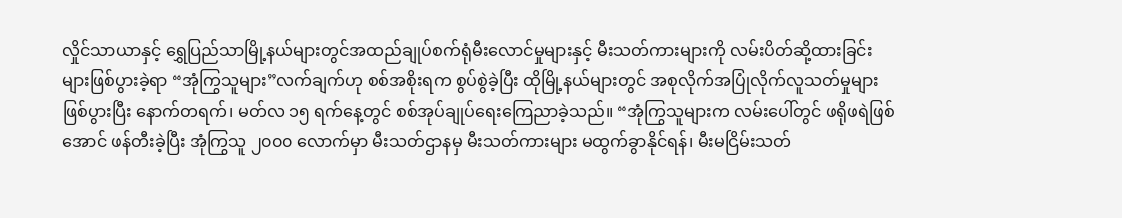လှိုင်သာယာနှင့် ရွှေပြည်သာမြို့နယ်များတွင်အထည်ချုပ်စက်ရုံမီးလောင်မှုများနှင့် မီးသတ်ကားများကို လမ်းပိတ်ဆို့ထားခြင်းများဖြစ်ပွားခဲ့ရာ “အုံကြွသူများ”လက်ချက်ဟု စစ်အစိုးရက စွပ်စွဲခဲ့ပြီး ထိုမြို့နယ်များတွင် အစုလိုက်အပြုံလိုက်လူသတ်မှုများဖြစ်ပွားပြီး နောက်တရက်၊ မတ်လ ၁၅ ရက်နေ့တွင် စစ်အုပ်ချုပ်ရေးကြေညာခဲ့သည်။ “အုံကြွသူများက လမ်းပေါ်တွင် ဖရိုဖရဲဖြစ်အောင် ဖန်တီးခဲ့ပြီး အုံကြွသူ ၂၀၀၀ လောက်မှာ မီးသတ်ဌာနမှ မီးသတ်ကားများ မထွက်ခွာနိုင်ရန်၊ မီးမငြိမ်းသတ်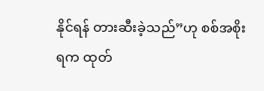နိုင်ရန် တားဆီးခဲ့သည်”ဟု စစ်အစိုးရက ထုတ်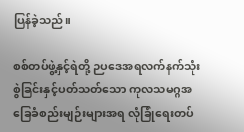ပြန်ခဲ့သည်။

စစ်တပ်ဖွဲ့နှင့်ရဲတို့ ဉပဒေအရလက်နက်သုံးစွဲခြင်းနှင့်ပတ်သတ်သော ကုလသမဂ္ဂအခြေခံစည်းမျဉ်းများအရ လုံခြုံရေးတပ်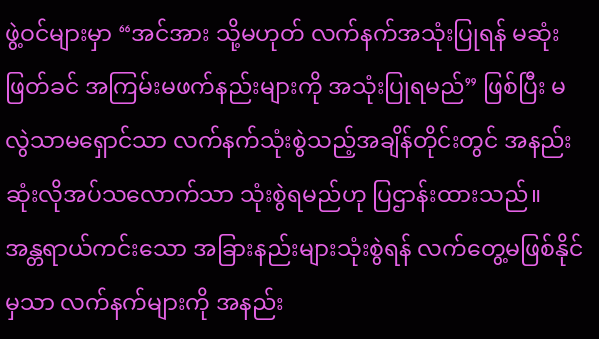ဖွဲ့ဝင်များမှာ “အင်အား သို့မဟုတ် လက်နက်အသုံးပြုရန် မဆုံးဖြတ်ခင် အကြမ်းမဖက်နည်းများကို အသုံးပြုရမည်” ဖြစ်ပြီး မလွဲသာမရှောင်သာ လက်နက်သုံးစွဲသည့်အချိန်တိုင်းတွင် အနည်းဆုံးလိုအပ်သလောက်သာ သုံးစွဲရမည်ဟု ပြဌာန်းထားသည်။ အန္တရာယ်ကင်းသော အခြားနည်းများသုံးစွဲရန် လက်တွေ့မဖြစ်နိုင်မှသာ လက်နက်များကို အနည်း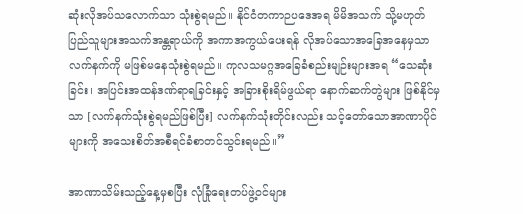ဆုံးလိုအပ်သလောက်သာ သုံးစွဲရမည်။ နိုင်ငံတကာဉပဒေအရ မိမိအသက် သို့မဟုတ် ပြည်သူများအသက်အန္တရာယ်ကို အကာအကွယ်ပေးရန် လိုအပ်သောအခြေအနေမှသာ လက်နက်ကို မဖြစ်မနေသုံးစွဲရမည်။ ကုလသမဂ္ဂအခြေခံစည်းမျဉ်းများအရ “သေဆုံးခြင်း၊ အပြင်းအထန်ဒဏ်ရာရခြင်းနှင့် အခြားစိုးရိမ်ဖွယ်ရာ နောက်ဆက်တွဲများ ဖြစ်နိုင်မှသာ [လက်နက်သုံးစွဲရမည်ဖြစ်ပြီး] လက်နက်သုံးတိုင်းလည်း သင့်တော်သောအာဏာပိုင်များကို အသေးစိတ်အစီရင်ခံစာတင်သွင်းရမည်။”

အာဏာသိမ်းသည့်နေ့မှစပြီး လုံခြုံရေးတပ်ဖွဲ့ဝင်များ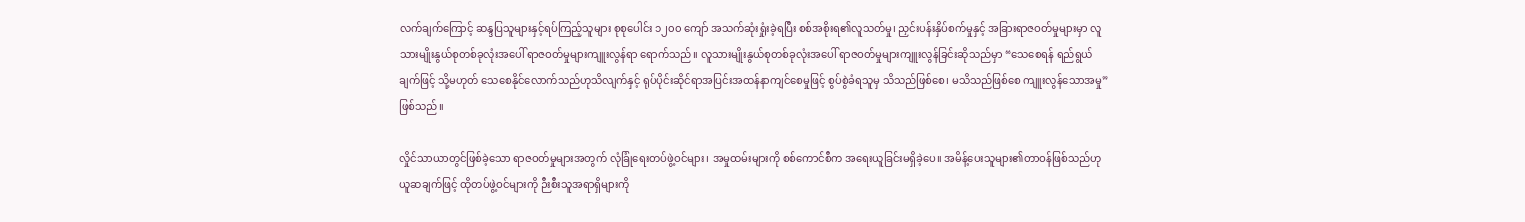လက်ချက်ကြောင့် ဆန္ဒပြသူများနှင့်ရပ်ကြည့်သူများ စုစုပေါင်း ၁၂၀၀ ကျော် အသက်ဆုံးရှုံးခဲ့ရပြီး စစ်အစိုးရ၏လူသတ်မှု၊ ညှင်းပန်းနှိပ်စက်မှုနှင့် အခြားရာဇဝတ်မှုများမှာ လူသားမျိုးနွယ်စုတစ်ခုလုံးအပေါ် ရာဇဝတ်မှုများကျူးလွန်ရာ ရောက်သည်။ လူသားမျိုးနွယ်စုတစ်ခုလုံးအပေါ် ရာဇဝတ်မှုများကျူးလွန်ခြင်းဆိုသည်မှာ “သေစေရန် ရည်ရွယ်ချက်ဖြင့် သို့မဟုတ် သေစေနိုင်လောက်သည်ဟုသိလျက်နှင့် ရုပ်ပိုင်းဆိုင်ရာအပြင်းအထန်နာကျင်စေမှုဖြင့် စွပ်စွဲခံရသူမှ သိသည်ဖြစ်စေ၊ မသိသည်ဖြစ်စေ ကျူးလွန်သောအမှု” ဖြစ်သည်။

လှိုင်သာယာတွင်ဖြစ်ခဲ့သော ရာဇဝတ်မှုများအတွက် လုံခြုံရေးတပ်ဖွဲ့ဝင်များ၊ အမှုထမ်းများကို စစ်ကောင်စီက အရေးယူခြင်းမရှိခဲ့ပေ။ အမိန့်ပေးသူများ၏တာဝန်ဖြစ်သည်ဟု ယူဆချက်ဖြင့် ထိုတပ်ဖွဲ့ဝင်များကို ဉီးစီးသူအရာရှိများကို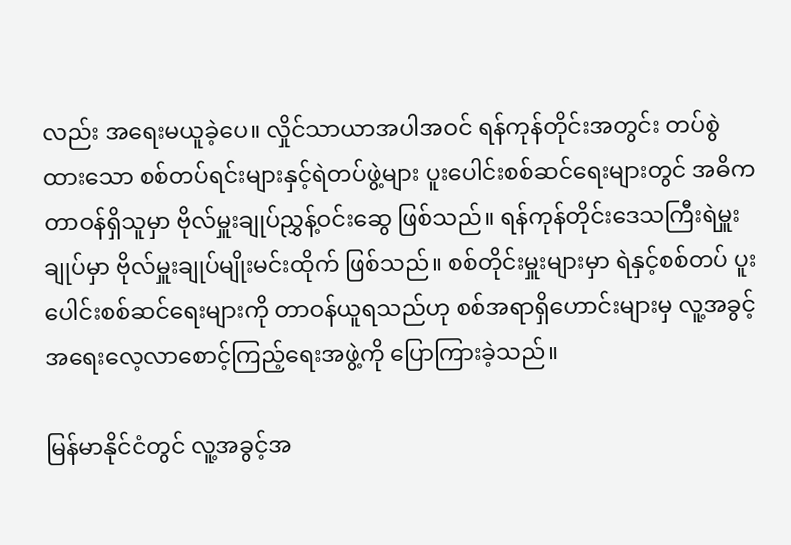လည်း အရေးမယူခဲ့ပေ။ လှိုင်သာယာအပါအဝင် ရန်ကုန်တိုင်းအတွင်း တပ်စွဲထားသော စစ်တပ်ရင်းများနှင့်ရဲတပ်ဖွဲ့များ ပူးပေါင်းစစ်ဆင်ရေးများတွင် အဓိကတာဝန်ရှိသူမှာ ဗိုလ်မှူးချုပ်ညွှန့်ဝင်းဆွေ ဖြစ်သည်။ ရန်ကုန်တိုင်းဒေသကြီးရဲမှူးချုပ်မှာ ဗိုလ်မှူးချုပ်မျိုးမင်းထိုက် ဖြစ်သည်။ စစ်တိုင်းမှူးများမှာ ရဲနှင့်စစ်တပ် ပူးပေါင်းစစ်ဆင်ရေးများကို တာဝန်ယူရသည်ဟု စစ်အရာရှိဟောင်းများမှ လူ့အခွင့်အရေးလေ့လာစောင့်ကြည့်ရေးအဖွဲ့ကို ပြောကြားခဲ့သည်။

မြန်မာနိုင်ငံတွင် လူ့အခွင့်အ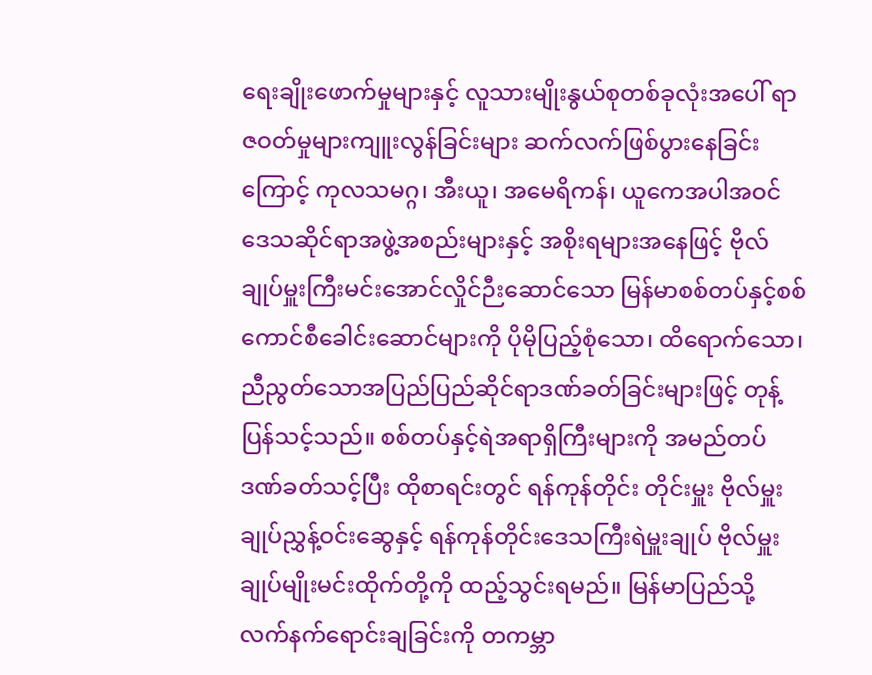ရေးချိုးဖောက်မှုများနှင့် လူသားမျိုးနွယ်စုတစ်ခုလုံးအပေါ် ရာဇဝတ်မှုများကျူးလွန်ခြင်းများ ဆက်လက်ဖြစ်ပွားနေခြင်းကြောင့် ကုလသမဂ္ဂ၊ အီးယူ၊ အမေရိကန်၊ ယူကေအပါအဝင် ဒေသဆိုင်ရာအဖွဲ့အစည်းများနှင့် အစိုးရများအနေဖြင့် ဗိုလ်ချုပ်မှူးကြီးမင်းအောင်လှိုင်ဉီးဆောင်သော မြန်မာစစ်တပ်နှင့်စစ်ကောင်စီခေါင်းဆောင်များကို ပိုမိုပြည့်စုံသော၊ ထိရောက်သော၊ ညီညွတ်သောအပြည်ပြည်ဆိုင်ရာဒဏ်ခတ်ခြင်းများဖြင့် တုန့်ပြန်သင့်သည်။ စစ်တပ်နှင့်ရဲအရာရှိကြီးများကို အမည်တပ်ဒဏ်ခတ်သင့်ပြီး ထိုစာရင်းတွင် ရန်ကုန်တိုင်း တိုင်းမှူး ဗိုလ်မှူးချုပ်ညွှန့်ဝင်းဆွေနှင့် ရန်ကုန်တိုင်းဒေသကြီးရဲမှူးချုပ် ဗိုလ်မှူးချုပ်မျိုးမင်းထိုက်တို့ကို ထည့်သွင်းရမည်။ မြန်မာပြည်သို့ လက်နက်ရောင်းချခြင်းကို တကမ္ဘာ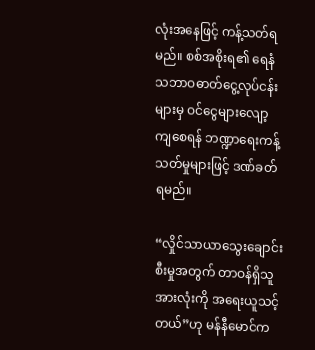လုံးအနေဖြင့် ကန့်သတ်ရမည်။ စစ်အစိုးရ၏ ရေနံသဘာဝဓာတ်ငွေ့လုပ်ငန်းများမှ ဝင်ငွေများလျော့ကျစေရန် ဘဏ္ဍာရေးကန့်သတ်မှုများဖြင့် ဒဏ်ခတ်ရမည်။

“လှိုင်သာယာသွေးချောင်းစီးမှုအတွက် တာဝန်ရှိသူအားလုံးကို အရေးယူသင့်တယ်”ဟု မန်နီမောင်က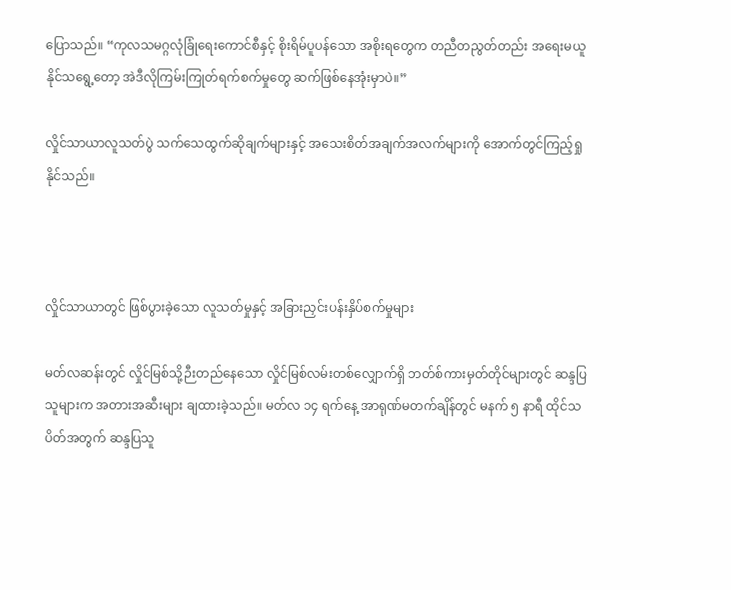ပြောသည်။ “ကုလသမဂ္ဂလုံခြုံရေးကောင်စီနှင့် စိုးရိမ်ပူပန်သော အစိုးရတွေက တညီတညွတ်တည်း အရေးမယူနိုင်သရွေ့တော့ အဲဒီလိုကြမ်းကြုတ်ရက်စက်မှုတွေ ဆက်ဖြစ်နေအုံးမှာပဲ။”

လှိုင်သာယာလူသတ်ပွဲ သက်သေထွက်ဆိုချက်များနှင့် အသေးစိတ်အချက်အလက်များကို အောက်တွင်ကြည့်ရှုနိုင်သည်။



လှိုင်သာယာတွင် ဖြစ်ပွားခဲ့သော လူသတ်မှုနှင့် အခြားညှင်းပန်းနှိပ်စက်မှုများ

မတ်လဆန်းတွင် လှိုင်မြစ်သို့ဉီးတည်နေသော လှိုင်မြစ်လမ်းတစ်လျှောက်ရှိ ဘတ်စ်ကားမှတ်တိုင်များတွင် ဆန္ဒပြသူများက အတားအဆီးများ ချထားခဲ့သည်။ မတ်လ ၁၄ ရက်နေ့ အာရုဏ်မတက်ချိန်တွင် မနက် ၅ နာရီ ထိုင်သပိတ်အတွက် ဆန္ဒပြသူ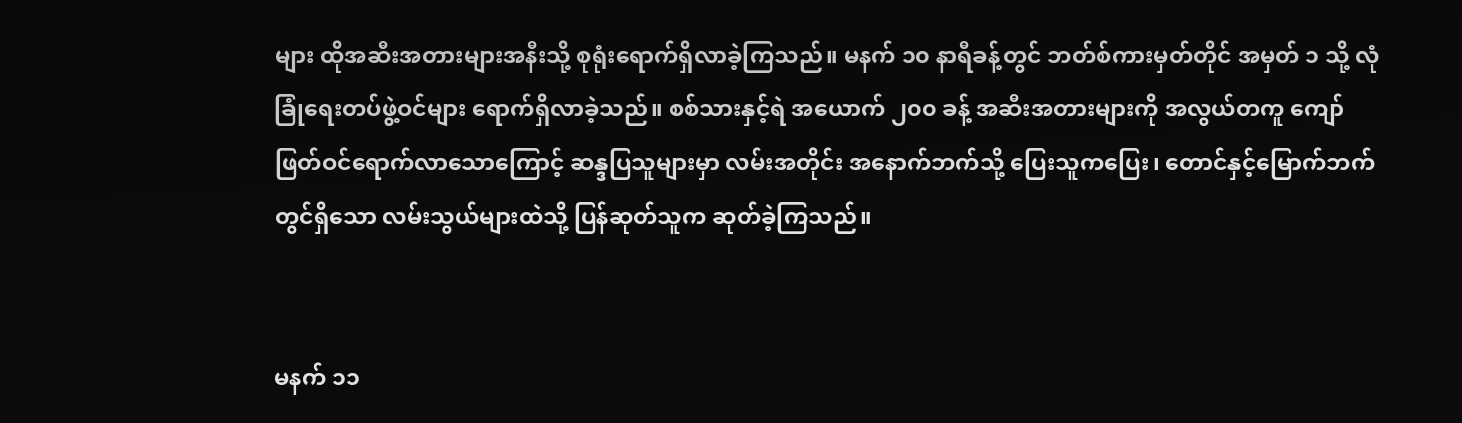များ ထိုအဆီးအတားများအနီးသို့ စုရုံးရောက်ရှိလာခဲ့ကြသည်။ မနက် ၁၀ နာရီခန့်တွင် ဘတ်စ်ကားမှတ်တိုင် အမှတ် ၁ သို့ လုံခြုံရေးတပ်ဖွဲ့ဝင်များ ရောက်ရှိလာခဲ့သည်။ စစ်သားနှင့်ရဲ အယောက် ၂၀၀ ခန့် အဆီးအတားများကို အလွယ်တကူ ကျော်ဖြတ်ဝင်ရောက်လာသောကြောင့် ဆန္ဒပြသူများမှာ လမ်းအတိုင်း အနောက်ဘက်သို့ ပြေးသူကပြေး၊ တောင်နှင့်မြောက်ဘက်တွင်ရှိသော လမ်းသွယ်များထဲသို့ ပြန်ဆုတ်သူက ဆုတ်ခဲ့ကြသည်။


မနက် ၁၁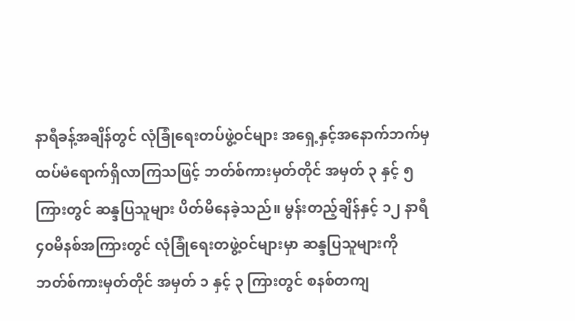နာရီခန့်အချိန်တွင် လုံခြုံရေးတပ်ဖွဲ့ဝင်များ အရှေ့နှင့်အနောက်ဘက်မှ ထပ်မံရောက်ရှိလာကြသဖြင့် ဘတ်စ်ကားမှတ်တိုင် အမှတ် ၃ နှင့် ၅ကြားတွင် ဆန္ဒပြသူများ ပိတ်မိနေခဲ့သည်။ မွန်းတည့်ချိန်နှင့် ၁၂ နာရီ ၄၀မိနစ်အကြားတွင် လုံခြုံရေးတဖွဲ့ဝင်များမှာ ဆန္ဒပြသူများကို ဘတ်စ်ကားမှတ်တိုင် အမှတ် ၁ နှင့် ၃ ကြားတွင် စနစ်တကျ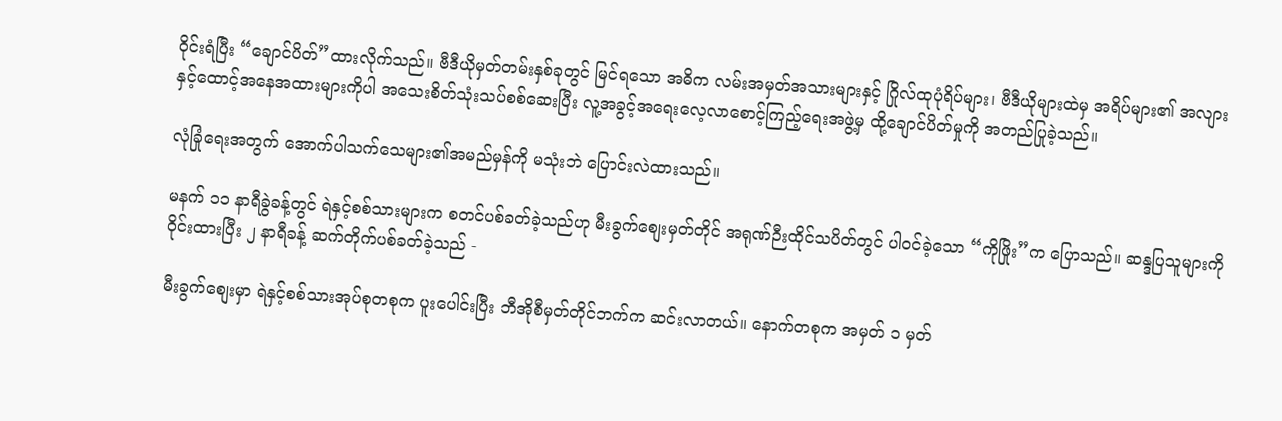ဝိုင်းရံပြီး “ချောင်ပိတ်”ထားလိုက်သည်။ ဗီဒီယိုမှတ်တမ်းနှစ်ခုတွင် မြင်ရသော အဓိက လမ်းအမှတ်အသားများနှင့် ဂြိုလ်ထုပုံရိပ်များ၊ ဗီဒီယိုများထဲမှ အရိပ်များ၏ အလျားနှင့်ထောင့်အနေအထားများကိုပါ အသေးစိတ်သုံးသပ်စစ်ဆေးပြီး လူ့အခွင့်အရေးလေ့လာစောင့်ကြည့်ရေးအဖွဲ့မှ ထို့ချောင်ပိတ်မှုကို အတည်ပြုခဲ့သည်။

လုံခြုံရေးအတွက် အောက်ပါသက်သေများ၏အမည်မှန်ကို မသုံးဘဲ ပြောင်းလဲထားသည်။

မနက် ၁၁ နာရီခွဲခန့်တွင် ရဲနှင့်စစ်သားများက စတင်ပစ်ခတ်ခဲ့သည်ဟု မီးခွက်စျေးမှတ်တိုင် အရုဏ်ဉီးထိုင်သပိတ်တွင် ပါဝင်ခဲ့သော “ကိုဖြိုး”က ပြောသည်။ ဆန္ဒပြသူများကို ဝိုင်းထားပြီး ၂ နာရီခန့် ဆက်တိုက်ပစ်ခတ်ခဲ့သည် -

မီးခွက်စျေးမှာ ရဲနှင့်စစ်သားအုပ်စုတစုက ပူးပေါင်းပြီး ဘီအိုစီမှတ်တိုင်ဘက်က ဆင်းလာတယ်။ နောက်တစုက အမှတ် ၁ မှတ်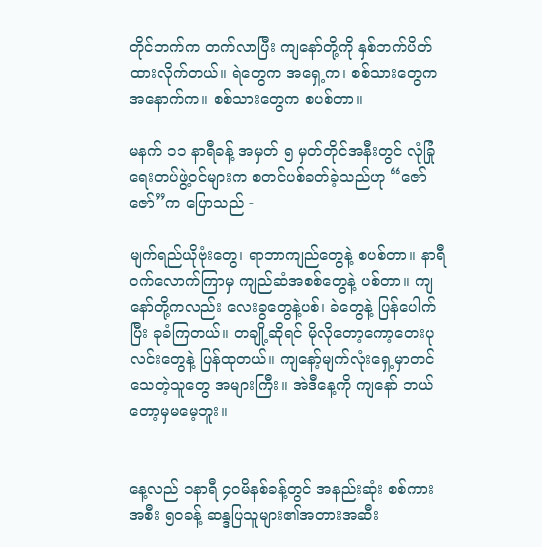တိုင်ဘက်က တက်လာပြီး ကျနော်တို့ကို နှစ်ဘက်ပိတ်ထားလိုက်တယ်။ ရဲတွေက အရှေ့က၊ စစ်သားတွေက အနောက်က။ စစ်သားတွေက စပစ်တာ။

မနက် ၁၁ နာရီခန့် အမှတ် ၅ မှတ်တိုင်အနီးတွင် လုံခြုံရေးတပ်ဖွဲ့ဝင်များက စတင်ပစ်ခတ်ခဲ့သည်ဟု “ဇော်ဇော်”က ပြောသည် -

မျက်ရည်ယိုဗုံးတွေ၊ ရာဘာကျည်တွေနဲ့ စပစ်တာ။ နာရီဝက်လောက်ကြာမှ ကျည်ဆံအစစ်တွေနဲ့ ပစ်တာ။ ကျနော်တို့ကလည်း လေးခွတွေနဲ့ပစ်၊ ခဲတွေနဲ့ ပြန်ပေါက်ပြီး ခုခံကြတယ်။ တချို့ဆိုရင် မိုလိုတော့ကော့တေးပုလင်းတွေနဲ့ ပြန်ထုတယ်။ ကျနော့်မျက်လုံးရှေ့မှာတင် သေတဲ့သူတွေ အများကြီး။ အဲဒီနေ့ကို ကျနော် ဘယ်တော့မှမမေ့ဘူး။


နေ့လည် ၁နာရီ ၄၀မိနစ်ခန့်တွင် အနည်းဆုံး စစ်ကားအစီး ၅၀ခန့် ဆန္ဒပြသူများ၏အတားအဆီး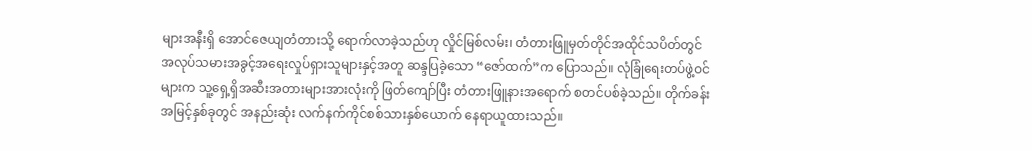များအနီးရှိ အောင်ဇေယျတံတားသို့ ရောက်လာခဲ့သည်ဟု လှိုင်မြစ်လမ်း၊ တံတားဖြူမှတ်တိုင်အထိုင်သပိတ်တွင် အလုပ်သမားအခွင့်အရေးလှုပ်ရှားသူများနှင့်အတူ ဆန္ဒပြခဲ့သော “ဇော်ထက်”က ပြောသည်။ လုံခြုံရေးတပ်ဖွဲ့ဝင်များက သူ့ရှေ့ရှိအဆီးအတားများအားလုံးကို ဖြတ်ကျော်ပြီး တံတားဖြူနားအရောက် စတင်ပစ်ခဲ့သည်။ တိုက်ခန်းအမြင့်နှစ်ခုတွင် အနည်းဆုံး လက်နက်ကိုင်စစ်သားနှစ်ယောက် နေရာယူထားသည်။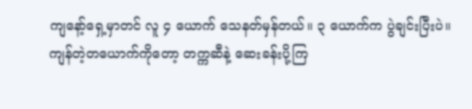ကျနော့်ရှေ့မှာတင် လူ ၄ ယောက် သေနတ်မှန်တယ်။ ၃ ယောက်က ပွဲချင်းပြီးပဲ။ ကျန်တဲ့တယောက်ကိုတော့ တက္ကဆီနဲ့ ဆေးခန်းပို့ကြ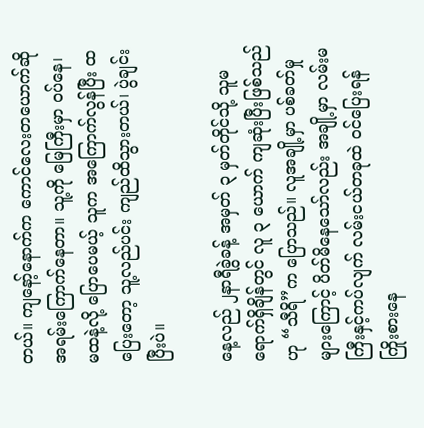တယ်။ ကျနော့်နောက်က ကောင်လေးတယောက်ဆို အရမ်းကြောက်နေတာ။ သူ့ကို မြေကြီးမှာ ဝပ်နေ၊ မထနဲ့လို့ ပြောပေမယ့် သူက အကြောက်လွန်ပြီး ထပြေးတော့ သူ့လည်ပင်း ကျည်ထိသွားတယ်၊ ပွဲချင်းပြီးပဲ။

နေ့လည် ၂နာရီခွဲခန့် အမှတ် ၃ မှတ်တိုင်သို့ သူမ ရောက်ရှိချိန်တွင် လူ ၃ ယောက် ကျဆုံးပြီးဖြစ်သည်ဟု “သီရိ”က ပြောသည်။ လူအချို့မှာ ပစ်ခတ်မှုများကြောင့် ပိတ်မိနေသော်လည်း အချို့မှာ လမ်းမကြီးနှင့်ကပ်လျက် လမ်းငယ်တခုထဲ ဝင်ပြေးရန် ကြိုးစားနေ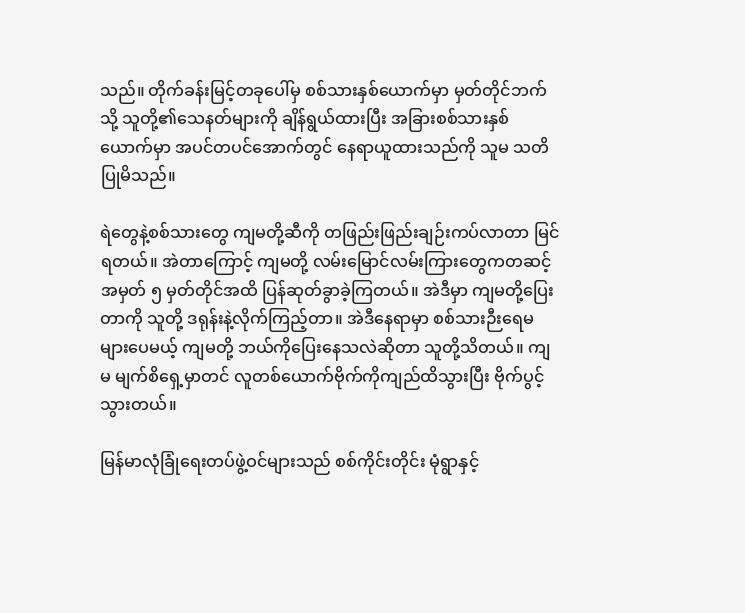သည်။ တိုက်ခန်းမြင့်တခုပေါ်မှ စစ်သားနှစ်ယောက်မှာ မှတ်တိုင်ဘက်သို့ သူတို့၏သေနတ်များကို ချိန်ရွယ်ထားပြီး အခြားစစ်သားနှစ်ယောက်မှာ အပင်တပင်အောက်တွင် နေရာယူထားသည်ကို သူမ သတိပြုမိသည်။

ရဲတွေနဲ့စစ်သားတွေ ကျမတို့ဆီကို တဖြည်းဖြည်းချဉ်းကပ်လာတာ မြင်ရတယ်။ အဲတာကြောင့် ကျမတို့ လမ်းမြောင်လမ်းကြားတွေကတဆင့် အမှတ် ၅ မှတ်တိုင်အထိ ပြန်ဆုတ်ခွာခဲ့ကြတယ်။ အဲဒီမှာ ကျမတို့ပြေးတာကို သူတို့ ဒရုန်းနဲ့လိုက်ကြည့်တာ။ အဲဒီနေရာမှာ စစ်သားဉီးရေမများပေမယ့် ကျမတို့ ဘယ်ကိုပြေးနေသလဲဆိုတာ သူတို့သိတယ်။ ကျမ မျက်စိရှေ့မှာတင် လူတစ်ယောက်ဗိုက်ကိုကျည်ထိသွားပြီး ဗိုက်ပွင့်သွားတယ်။

မြန်မာလုံခြုံရေးတပ်ဖွဲ့ဝင်များသည် စစ်ကိုင်းတိုင်း မုံရွာနှင့်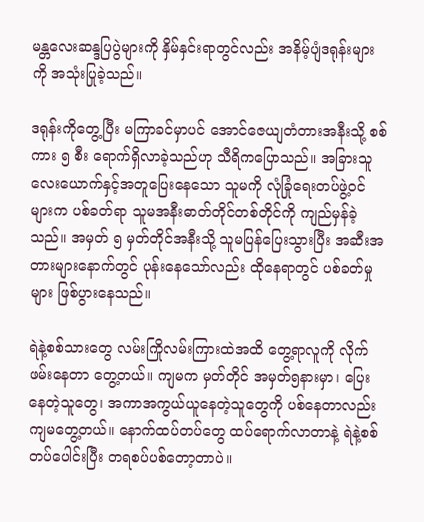မန္တလေးဆန္ဒပြပွဲများကို နှိမ်နှင်းရာတွင်လည်း အနိမ့်ပျံဒရုန်းများကို အသုံးပြုခဲ့သည်။

ဒရုန်းကိုတွေ့ပြီး မကြာခင်မှာပင် အောင်ဇေယျတံတားအနီးသို့ စစ်ကား ၅ စီး ရောက်ရှိလာခဲ့သည်ဟု သီရိကပြောသည်။ အခြားသူလေးယောက်နှင့်အတူပြေးနေသော သူမကို လုံခြုံရေးတပ်ဖွဲ့ဝင်များက ပစ်ခတ်ရာ သူမအနီးဓာတ်တိုင်တစ်တိုင်ကို ကျည်မှန်ခဲ့သည်။ အမှတ် ၅ မှတ်တိုင်အနီးသို့ သူမပြန်ပြေးသွားပြီး အဆီးအတားများနောက်တွင် ပုန်းနေသော်လည်း ထိုနေရာတွင် ပစ်ခတ်မှုများ ဖြစ်ပွားနေသည်။

ရဲနဲ့စစ်သားတွေ လမ်းကြိုလမ်းကြားထဲအထိ တွေ့ရာလူကို လိုက်ဖမ်းနေတာ တွေ့တယ်။ ကျမက မှတ်တိုင် အမှတ်၅နားမှာ၊ ပြေးနေတဲ့သူတွေ၊ အကာအကွယ်ယူနေတဲ့သူတွေကို ပစ်နေတာလည်း ကျမတွေ့တယ်။ နောက်ထပ်တပ်တွေ ထပ်ရောက်လာတာနဲ့ ရဲနဲ့စစ်တပ်ပေါင်းပြီး တရစပ်ပစ်တော့တာပဲ။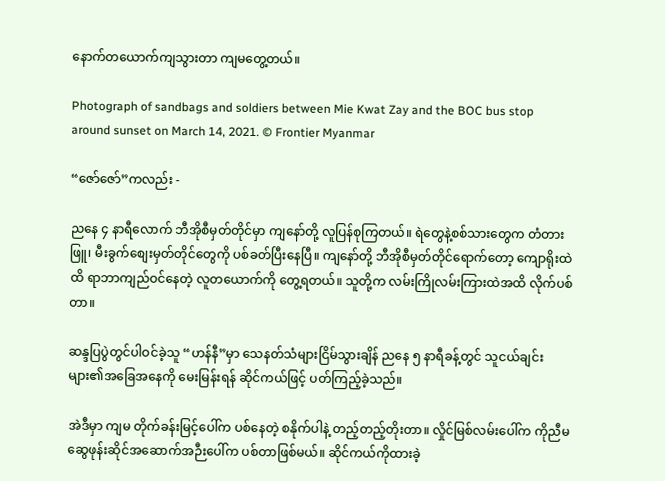နောက်တယောက်ကျသွားတာ ကျမတွေ့တယ်။

Photograph of sandbags and soldiers between Mie Kwat Zay and the BOC bus stop around sunset on March 14, 2021. © Frontier Myanmar

“ဇော်ဇော်”ကလည်း -

ညနေ ၄ နာရီလောက် ဘီအိုစီမှတ်တိုင်မှာ ကျနော်တို့ လူပြန်စုကြတယ်။ ရဲတွေနဲ့စစ်သားတွေက တံတားဖြူ၊ မီးခွက်စျေးမှတ်တိုင်တွေကို ပစ်ခတ်ပြီးနေပြီ။ ကျနော်တို့ ဘီအိုစီမှတ်တိုင်ရောက်တော့ ကျောရိုးထဲထိ ရာဘာကျည်ဝင်နေတဲ့ လူတယောက်ကို တွေ့ရတယ်။ သူတို့က လမ်းကြိုလမ်းကြားထဲအထိ လိုက်ပစ်တာ။

ဆန္ဒပြပွဲတွင်ပါဝင်ခဲ့သူ “ဟန်နီ”မှာ သေနတ်သံများငြိမ်သွားချိန် ညနေ ၅ နာရီခန့်တွင် သူငယ်ချင်းများ၏အခြေအနေကို မေးမြန်းရန် ဆိုင်ကယ်ဖြင့် ပတ်ကြည့်ခဲ့သည်။

အဲဒီမှာ ကျမ တိုက်ခန်းမြင့်ပေါ်က ပစ်နေတဲ့ စနိုက်ပါနဲ့ တည့်တည့်တိုးတာ။ လှိုင်မြစ်လမ်းပေါ်က ကိုညီမဆွေဖုန်းဆိုင်အဆောက်အဉီးပေါ်က ပစ်တာဖြစ်မယ်။ ဆိုင်ကယ်ကိုထားခဲ့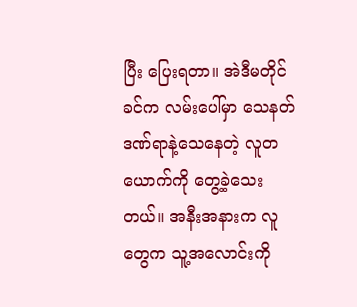ပြီး ပြေးရတာ။ အဲဒီမတိုင်ခင်က လမ်းပေါ်မှာ သေနတ်ဒဏ်ရာနဲ့သေနေတဲ့ လူတယောက်ကို တွေ့ခဲ့သေးတယ်။ အနီးအနားက လူတွေက သူ့အလောင်းကို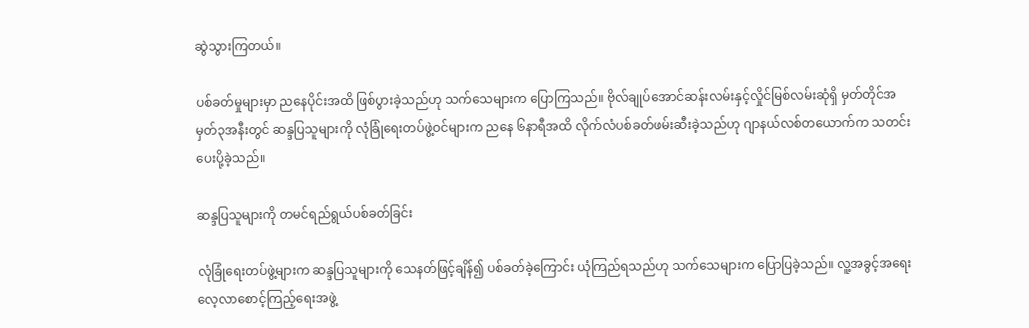ဆွဲသွားကြတယ်။

ပစ်ခတ်မှုများမှာ ညနေပိုင်းအထိ ဖြစ်ပွားခဲ့သည်ဟု သက်သေများက ပြောကြသည်။ ဗိုလ်ချုပ်အောင်ဆန်းလမ်းနှင့်လှိုင်မြစ်လမ်းဆုံရှိ မှတ်တိုင်အမှတ်၃အနီးတွင် ဆန္ဒပြသူများကို လုံခြုံရေးတပ်ဖွဲ့ဝင်များက ညနေ ၆နာရီအထိ လိုက်လံပစ်ခတ်ဖမ်းဆီးခဲ့သည်ဟု ဂျာနယ်လစ်တယောက်က သတင်းပေးပို့ခဲ့သည်။

ဆန္ဒပြသူများကို တမင်ရည်ရွယ်ပစ်ခတ်ခြင်း

လုံခြုံရေးတပ်ဖွဲ့များက ဆန္ဒပြသူများကို သေနတ်ဖြင့်ချိန်၍ ပစ်ခတ်ခဲ့ကြောင်း ယုံကြည်ရသည်ဟု သက်သေများက ပြောပြခဲ့သည်။ လူ့အခွင့်အရေးလေ့လာစောင့်ကြည့်ရေးအဖွဲ့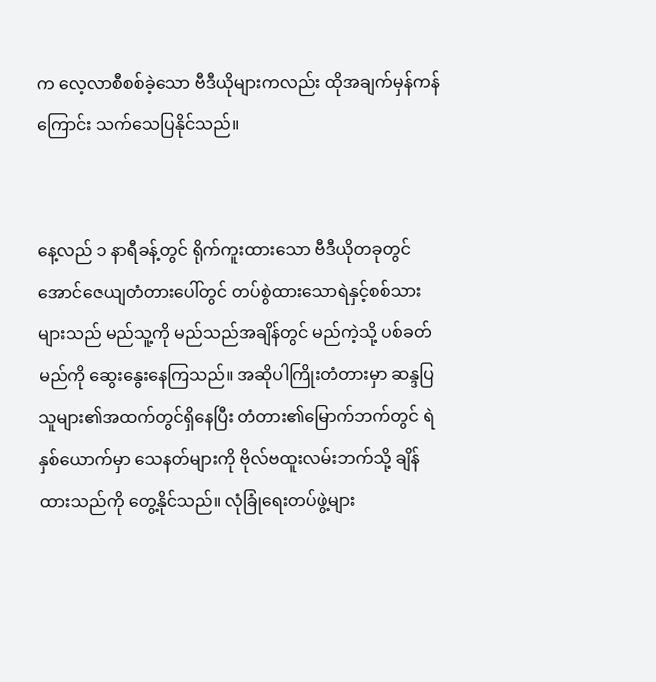က လေ့လာစီစစ်ခဲ့သော ဗီဒီယိုများကလည်း ထိုအချက်မှန်ကန်ကြောင်း သက်သေပြနိုင်သည်။


နေ့လည် ၁ နာရီခန့်တွင် ရိုက်ကူးထားသော ဗီဒီယိုတခုတွင် အောင်ဇေယျတံတားပေါ်တွင် တပ်စွဲထားသောရဲနှင့်စစ်သားများသည် မည်သူ့ကို မည်သည်အချိန်တွင် မည်ကဲ့သို့ ပစ်ခတ်မည်ကို ဆွေးနွေးနေကြသည်။ အဆိုပါကြိုးတံတားမှာ ဆန္ဒပြသူများ၏အထက်တွင်ရှိနေပြီး တံတား၏မြောက်ဘက်တွင် ရဲနှစ်ယောက်မှာ သေနတ်များကို ဗိုလ်ဗထူးလမ်းဘက်သို့ ချိန်ထားသည်ကို တွေ့နိုင်သည်။ လုံခြုံရေးတပ်ဖွဲ့များ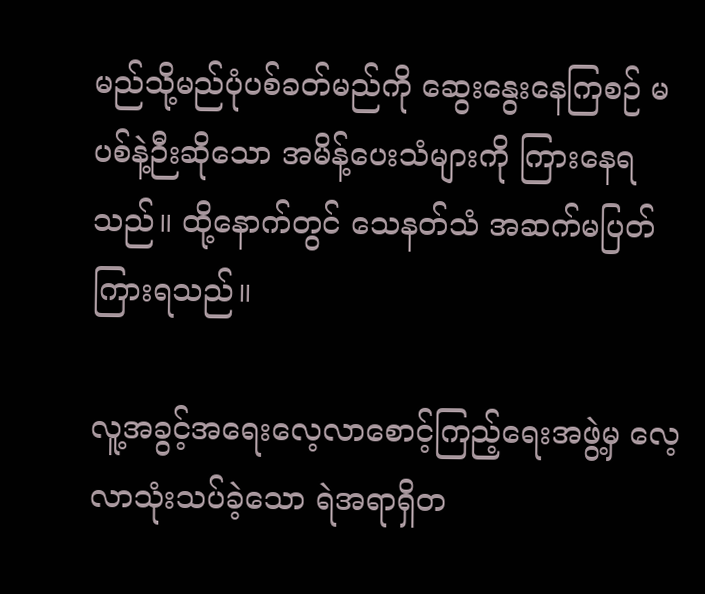မည်သို့မည်ပုံပစ်ခတ်မည်ကို ဆွေးနွေးနေကြစဉ် မပစ်နဲ့ဉီးဆိုသော အမိန့်ပေးသံများကို ကြားနေရသည်။ ထို့နောက်တွင် သေနတ်သံ အဆက်မပြတ် ကြားရသည်။

လူ့အခွင့်အရေးလေ့လာစောင့်ကြည့်ရေးအဖွဲ့မှ လေ့လာသုံးသပ်ခဲ့သော ရဲအရာရှိတ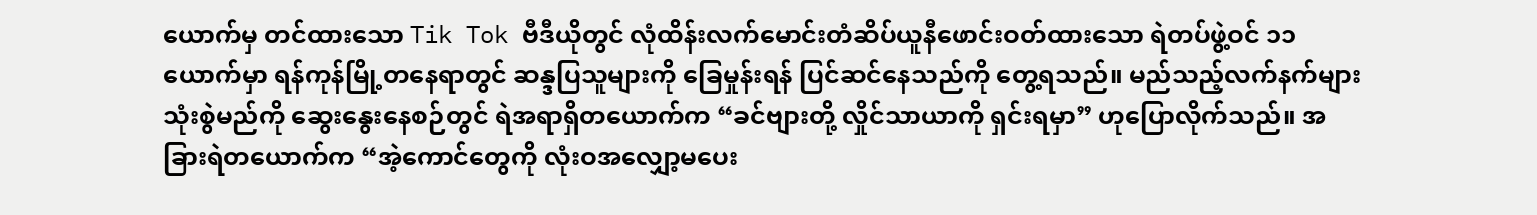ယောက်မှ တင်ထားသော Tik Tok ဗီဒီယိုတွင် လုံထိန်းလက်မောင်းတံဆိပ်ယူနီဖောင်းဝတ်ထားသော ရဲတပ်ဖွဲ့ဝင် ၁၁ ယောက်မှာ ရန်ကုန်မြို့တနေရာတွင် ဆန္ဒပြသူများကို ခြေမှုန်းရန် ပြင်ဆင်နေသည်ကို တွေ့ရသည်။ မည်သည့်လက်နက်များသုံးစွဲမည်ကို ဆွေးနွေးနေစဉ်တွင် ရဲအရာရှိတယောက်က “ခင်ဗျားတို့ လှိုင်သာယာကို ရှင်းရမှာ” ဟုပြောလိုက်သည်။ အခြားရဲတယောက်က “အဲ့ကောင်တွေကို လုံးဝအလျှော့မပေး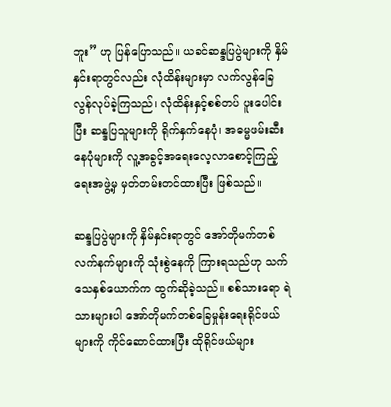ဘူး” ဟု ပြန်ပြောသည်။ ယခင်ဆန္ဒပြပွဲများကို နှိမ်နှင်းရာတွင်လည်း လုံထိန်းများမှာ လက်လွန်ခြေလွန်လုပ်ခဲ့ကြသည်၊ လုံထိန်းနှင့်စစ်တပ် ပူးပေါင်းပြီး ဆန္ဒပြသူများကို ရိုက်နှက်နေပုံ၊ အဓမ္မဖမ်းဆီးနေပုံများကို လူ့အခွင့်အရေးလေ့လာစောင့်ကြည့်ရေးအဖွဲ့မှ မှတ်တမ်းတင်ထားပြီး ဖြစ်သည်။

ဆန္ဒပြပွဲများကို နှိမ်နှင်းရာတွင် အော်တိုမက်တစ်လက်နက်များကို သုံးစွဲနေကို ကြားရသည်ဟု သက်သေနှစ်ယောက်က ထွက်ဆိုခဲ့သည်။ စစ်သားရော ရဲသားများပါ အော်တိုမက်တစ်ခြေမှုန်းရေးရိုင်ဖယ်များကို ကိုင်ဆောင်ထားပြီး ထိုရိုင်ဖယ်များ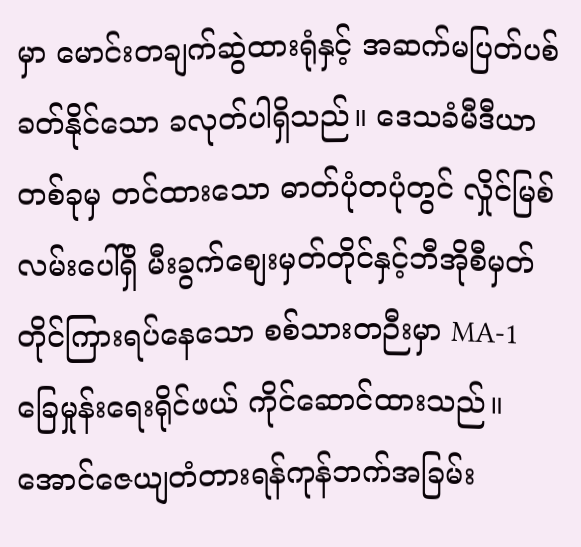မှာ မောင်းတချက်ဆွဲထားရုံနှင့် အဆက်မပြတ်ပစ်ခတ်နိုင်သော ခလုတ်ပါရှိသည်။ ဒေသခံမီဒီယာတစ်ခုမှ တင်ထားသော ဓာတ်ပုံတပုံတွင် လှိုင်မြစ်လမ်းပေါ်ရှိ မီးခွက်စျေးမှတ်တိုင်နှင့်ဘီအိုစီမှတ်တိုင်ကြားရပ်နေသော စစ်သားတဉီးမှာ MA-1 ခြေမှုန်းရေးရိုင်ဖယ် ကိုင်ဆောင်ထားသည်။ အောင်ဇေယျတံတားရန်ကုန်ဘက်အခြမ်း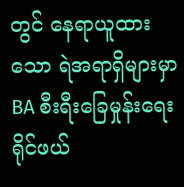တွင် နေရာယူထားသော ရဲအရာရှိများမှာ BA စီးရီးခြေမှုန်းရေးရိုင်ဖယ်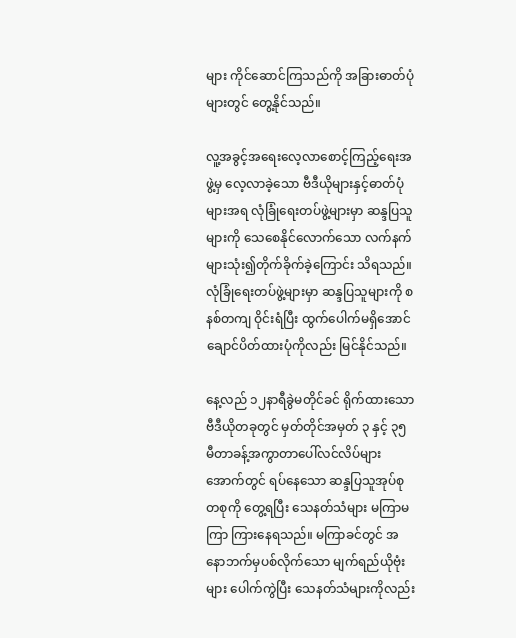များ ကိုင်ဆောင်ကြသည်ကို အခြားဓာတ်ပုံများတွင် တွေ့နိုင်သည်။

လူ့အခွင့်အရေးလေ့လာစောင့်ကြည့်ရေးအဖွဲ့မှ လေ့လာခဲ့သော ဗီဒီယိုများနှင့်ဓာတ်ပုံများအရ လုံခြုံရေးတပ်ဖွဲ့များမှာ ဆန္ဒပြသူများကို သေစေနိုင်လောက်သော လက်နက်များသုံး၍တိုက်ခိုက်ခဲ့ကြောင်း သိရသည်။ လုံခြုံရေးတပ်ဖွဲ့များမှာ ဆန္ဒပြသူများကို စနစ်တကျ ဝိုင်းရံပြီး ထွက်ပေါက်မရှိအောင် ချောင်ပိတ်ထားပုံကိုလည်း မြင်နိုင်သည်။

နေ့လည် ၁၂နာရီခွဲမတိုင်ခင် ရိုက်ထားသော ဗီဒီယိုတခုတွင် မှတ်တိုင်အမှတ် ၃ နှင့် ၃၅ မီတာခန့်အကွာတာပေါ်လင်လိပ်များအောက်တွင် ရပ်နေသော ဆန္ဒပြသူအုပ်စုတစုကို တွေ့ရပြီး သေနတ်သံများ မကြာမကြာ ကြားနေရသည်။ မကြာခင်တွင် အနောဘက်မှပစ်လိုက်သော မျက်ရည်ယိုဗုံးများ ပေါက်ကွဲပြီး သေနတ်သံများကိုလည်း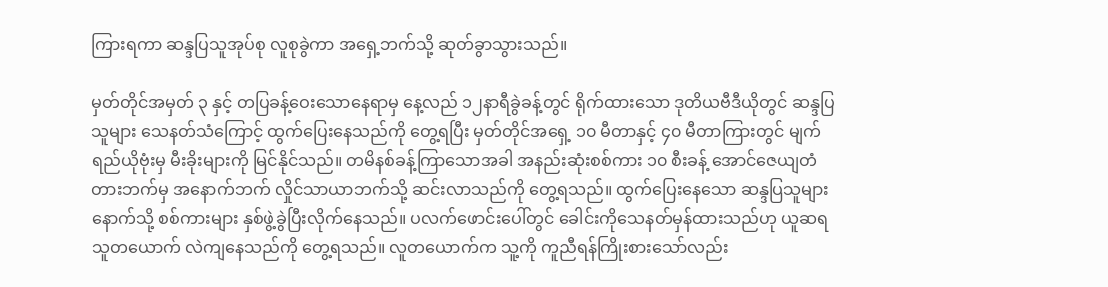ကြားရကာ ဆန္ဒပြသူအုပ်စု လူစုခွဲကာ အရှေ့ဘက်သို့ ဆုတ်ခွာသွားသည်။

မှတ်တိုင်အမှတ် ၃ နှင့် တပြခန့်ဝေးသောနေရာမှ နေ့လည် ၁၂နာရီခွဲခန့်တွင် ရိုက်ထားသော ဒုတိယဗီဒီယိုတွင် ဆန္ဒပြသူများ သေနတ်သံကြောင့် ထွက်ပြေးနေသည်ကို တွေ့ရပြီး မှတ်တိုင်အရှေ့ ၁၀ မီတာနှင့် ၄၀ မီတာကြားတွင် မျက်ရည်ယိုဗုံးမှ မီးခိုးများကို မြင်နိုင်သည်။ တမိနစ်ခန့်ကြာသောအခါ အနည်းဆုံးစစ်ကား ၁၀ စီးခန့် အောင်ဇေယျတံတားဘက်မှ အနောက်ဘက် လှိုင်သာယာဘက်သို့ ဆင်းလာသည်ကို တွေ့ရသည်။ ထွက်ပြေးနေသော ဆန္ဒပြသူများနောက်သို့ စစ်ကားများ နှစ်ဖွဲ့ခွဲပြီးလိုက်နေသည်။ ပလက်ဖောင်းပေါ်တွင် ခေါင်းကိုသေနတ်မှန်ထားသည်ဟု ယူဆရသူတယောက် လဲကျနေသည်ကို တွေ့ရသည်။ လူတယောက်က သူ့ကို ကူညီရန်ကြိုးစားသော်လည်း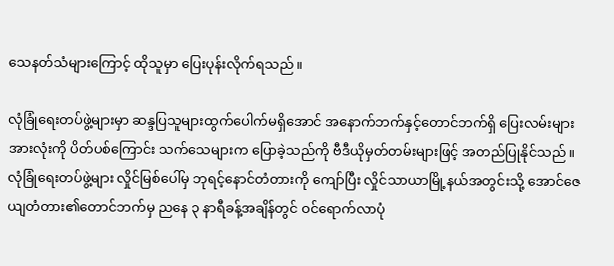သေနတ်သံများကြောင့် ထိုသူမှာ ပြေးပုန်းလိုက်ရသည်။

လုံခြုံရေးတပ်ဖွဲ့များမှာ ဆန္ဒပြသူများထွက်ပေါက်မရှိအောင် အနောက်ဘက်နှင့်တောင်ဘက်ရှိ ပြေးလမ်းများအားလုံးကို ပိတ်ပစ်ကြောင်း သက်သေများက ပြောခဲ့သည်ကို ဗီဒီယိုမှတ်တမ်းများဖြင့် အတည်ပြုနိုင်သည်။ လုံခြုံရေးတပ်ဖွဲ့များ လှိုင်မြစ်ပေါ်မှ ဘုရင့်နောင်တံတားကို ကျော်ပြီး လှိုင်သာယာမြို့နယ်အတွင်းသို့ အောင်ဇေယျတံတား၏တောင်ဘက်မှ ညနေ ၃ နာရီခန့်အချိန်တွင် ဝင်ရောက်လာပုံ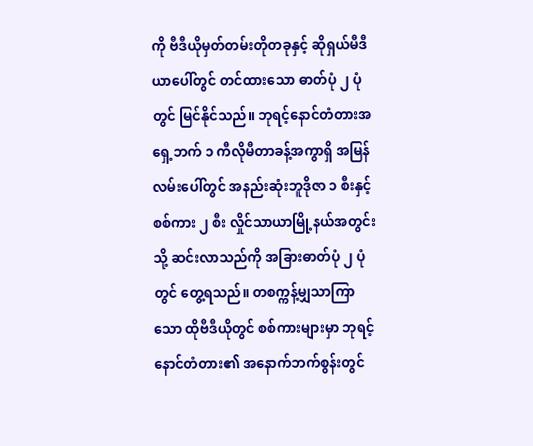ကို ဗီဒီယိုမှတ်တမ်းတိုတခုနှင့် ဆိုရှယ်မီဒီယာပေါ်တွင် တင်ထားသော ဓာတ်ပုံ ၂ ပုံတွင် မြင်နိုင်သည်။ ဘုရင့်နောင်တံတားအရှေ့ဘက် ၁ ကီလိုမီတာခန့်အကွာရှိ အမြန်လမ်းပေါ်တွင် အနည်းဆုံးဘူဒိုဇာ ၁ စီးနှင့်စစ်ကား ၂ စီး လှိုင်သာယာမြို့နယ်အတွင်းသို့ ဆင်းလာသည်ကို အခြားဓာတ်ပုံ ၂ ပုံတွင် တွေ့ရသည်။ တစက္ကန့်မျှသာကြာသော ထိုဗီဒီယိုတွင် စစ်ကားများမှာ ဘုရင့်နောင်တံတား၏ အနောက်ဘက်စွန်းတွင်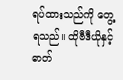ရပ်ထားသည်ကို တွေ့ရသည်။ ထိုဗီဒီယိုနှင့်ဓာတ်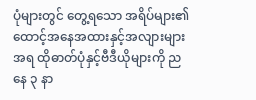ပုံများတွင် တွေ့ရသော အရိပ်များ၏ထောင့်အနေအထားနှင့်အလျားများအရ ထိုဓာတ်ပုံနှင့်ဗီဒီယိုများကို ညနေ ၃ နာ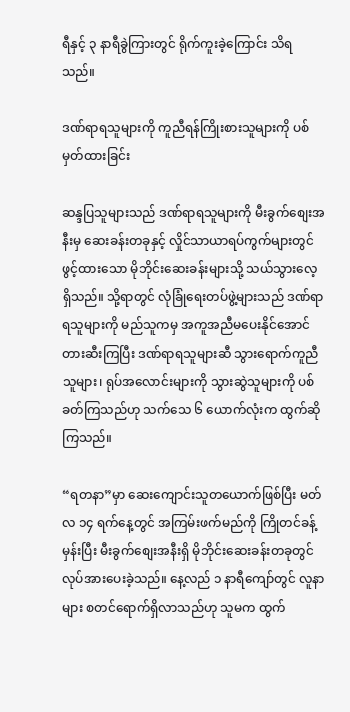ရီနှင့် ၃ နာရီခွဲကြားတွင် ရိုက်ကူးခဲ့ကြောင်း သိရသည်။

ဒဏ်ရာရသူများကို ကူညီရန်ကြိုးစားသူများကို ပစ်မှတ်ထားခြင်း

ဆန္ဒပြသူများသည် ဒဏ်ရာရသူများကို မီးခွက်စျေးအနီးမှ ဆေးခန်းတခုနှင့် လှိုင်သာယာရပ်ကွက်များတွင် ဖွင့်ထားသော မိုဘိုင်းဆေးခန်းများသို့ သယ်သွားလေ့ရှိသည်။ သို့ရာတွင် လုံခြုံရေးတပ်ဖွဲ့များသည် ဒဏ်ရာရသူများကို မည်သူကမှ အကူအညီမပေးနိုင်အောင် တားဆီးကြပြီး ဒဏ်ရာရသူများဆီ သွားရောက်ကူညီသူများ၊ ရုပ်အလောင်းများကို သွားဆွဲသူများကို ပစ်ခတ်ကြသည်ဟု သက်သေ ၆ ယောက်လုံးက ထွက်ဆိုကြသည်။

“ရတနာ”မှာ ဆေးကျောင်းသူတယောက်ဖြစ်ပြီး မတ်လ ၁၄ ရက်နေ့တွင် အကြမ်းဖက်မည်ကို ကြိုတင်ခန့်မှန်းပြီး မီးခွက်စျေးအနီးရှိ မိုဘိုင်းဆေးခန်းတခုတွင် လုပ်အားပေးခဲ့သည်။ နေ့လည် ၁ နာရီကျော်တွင် လူနာများ စတင်ရောက်ရှိလာသည်ဟု သူမက ထွက်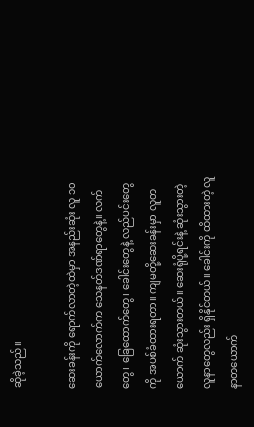ဆိုခဲ့သည်။

ဆေးခန်းကို ရောက်လာတဲ့ထဲမှာ အနည်းဆုံး လူ ၁၀ ယောက်လောက်က သေနတ်ဒဏ်ရာတွေနဲ့။ လက်တွေ၊ ခြေထောက်တွေ၊ ခေါင်းတွေနဲ့ လည်ပင်းတွေကို အပစ်ခံထားရတာ။ ကျမတို့ဆေးခန်းမှာ လူတယောက် ဆုံးသွားတယ်။ ဆေးရုံပို့ရင်းနဲ့ ဆုံးသွားတဲ့လူနာတွေလည်း ရှိနိုင်တယ်။ ခေါင်းကို ထိထားတဲ့ လူနာတယောက်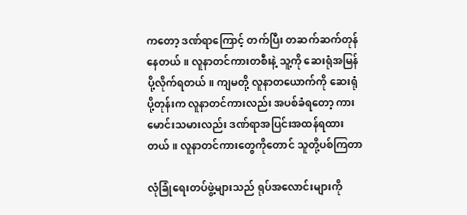ကတော့ ဒဏ်ရာကြောင့် တက်ပြီး တဆက်ဆက်တုန်နေတယ်။ လူနာတင်ကားတစီးနဲ့ သူ့ကို ဆေးရုံအမြန်ပို့လိုက်ရတယ်။ ကျမတို့ လူနာတယောက်ကို ဆေးရုံပို့တုန်းက လူနာတင်ကားလည်း အပစ်ခံရတော့ ကားမောင်းသမားလည်း ဒဏ်ရာအပြင်းအထန်ရထားတယ်။ လူနာတင်ကားတွေကိုတောင် သူတို့ပစ်ကြတာ

လုံခြုံရေးတပ်ဖွဲ့များသည် ရုပ်အလောင်းများကို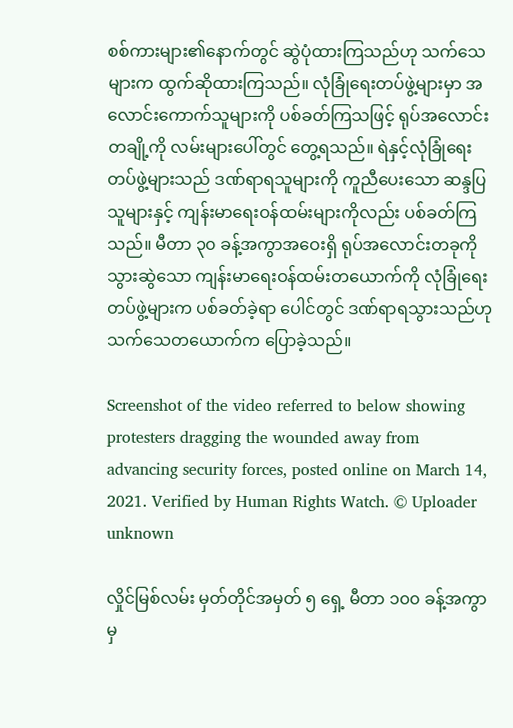စစ်ကားများ၏နောက်တွင် ဆွဲပုံထားကြသည်ဟု သက်သေများက ထွက်ဆိုထားကြသည်။ လုံခြုံရေးတပ်ဖွဲ့များမှာ အလောင်းကောက်သူများကို ပစ်ခတ်ကြသဖြင့် ရုပ်အလောင်းတချို့ကို လမ်းများပေါ်တွင် တွေ့ရသည်။ ရဲနှင့်လုံခြုံရေးတပ်ဖွဲ့များသည် ဒဏ်ရာရသူများကို ကူညီပေးသော ဆန္ဒပြသူများနှင့် ကျန်းမာရေးဝန်ထမ်းများကိုလည်း ပစ်ခတ်ကြသည်။ မီတာ ၃၀ ခန့်အကွာအဝေးရှိ ရုပ်အလောင်းတခုကို သွားဆွဲသော ကျန်းမာရေးဝန်ထမ်းတယောက်ကို လုံခြုံရေးတပ်ဖွဲ့များက ပစ်ခတ်ခဲ့ရာ ပေါင်တွင် ဒဏ်ရာရသွားသည်ဟု သက်သေတယောက်က ပြောခဲ့သည်။

Screenshot of the video referred to below showing protesters dragging the wounded away from advancing security forces, posted online on March 14, 2021. Verified by Human Rights Watch. © Uploader unknown

လှိုင်မြစ်လမ်း မှတ်တိုင်အမှတ် ၅ ရှေ့ မီတာ ၁၀၀ ခန့်အကွာမှ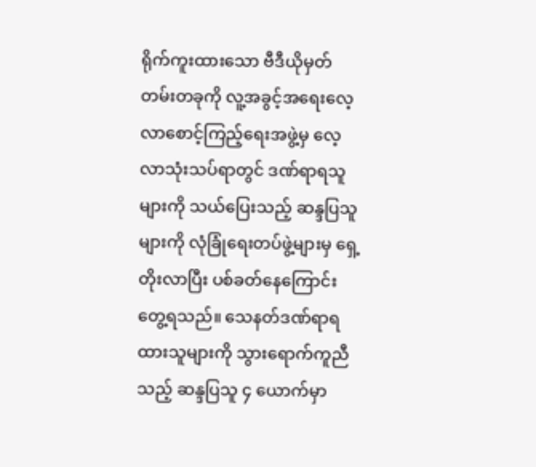ရိုက်ကူးထားသော ဗီဒီယိုမှတ်တမ်းတခုကို လူ့အခွင့်အရေးလေ့လာစောင့်ကြည့်ရေးအဖွဲ့မှ လေ့လာသုံးသပ်ရာတွင် ဒဏ်ရာရသူများကို သယ်ပြေးသည့် ဆန္ဒပြသူများကို လုံခြုံရေးတပ်ဖွဲ့များမှ ရှေ့တိုးလာပြီး ပစ်ခတ်နေကြောင်း တွေ့ရသည်။ သေနတ်ဒဏ်ရာရထားသူများကို သွားရောက်ကူညီသည့် ဆန္ဒပြသူ ၄ ယောက်မှာ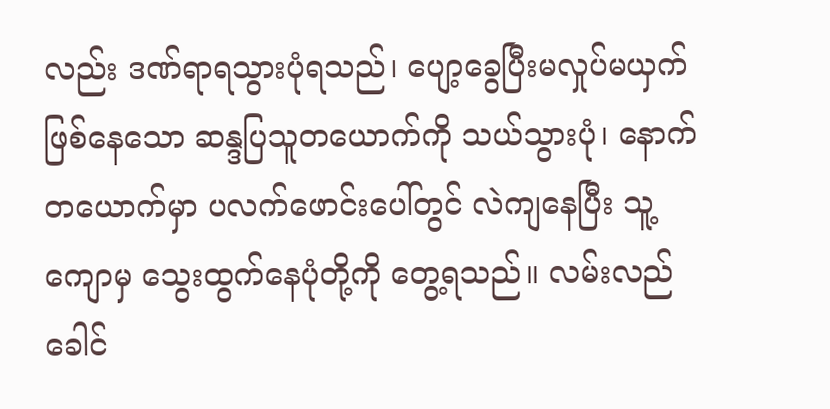လည်း ဒဏ်ရာရသွားပုံရသည်၊ ပျော့ခွေပြီးမလှုပ်မယှက်ဖြစ်နေသော ဆန္ဒပြသူတယောက်ကို သယ်သွားပုံ၊ နောက်တယောက်မှာ ပလက်ဖောင်းပေါ်တွင် လဲကျနေပြီး သူ့ကျောမှ သွေးထွက်နေပုံတို့ကို တွေ့ရသည်။ လမ်းလည်ခေါင်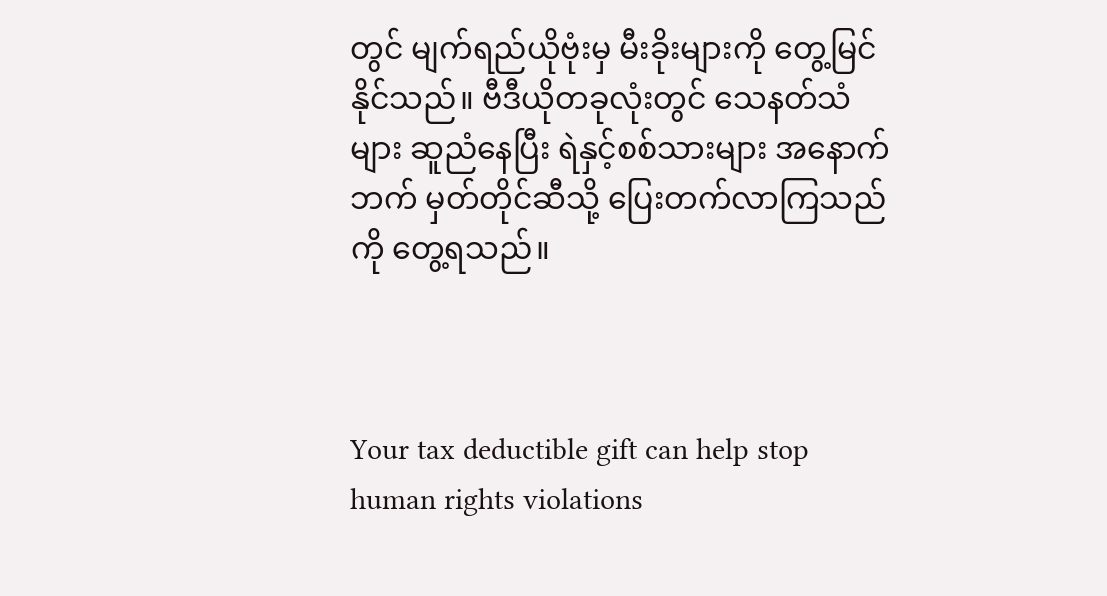တွင် မျက်ရည်ယိုဗုံးမှ မီးခိုးများကို တွေ့မြင်နိုင်သည်။ ဗီဒီယိုတခုလုံးတွင် သေနတ်သံများ ဆူညံနေပြီး ရဲနှင့်စစ်သားများ အနောက်ဘက် မှတ်တိုင်ဆီသို့ ပြေးတက်လာကြသည်ကို တွေ့ရသည်။



Your tax deductible gift can help stop human rights violations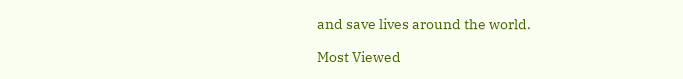and save lives around the world.

Most Viewed